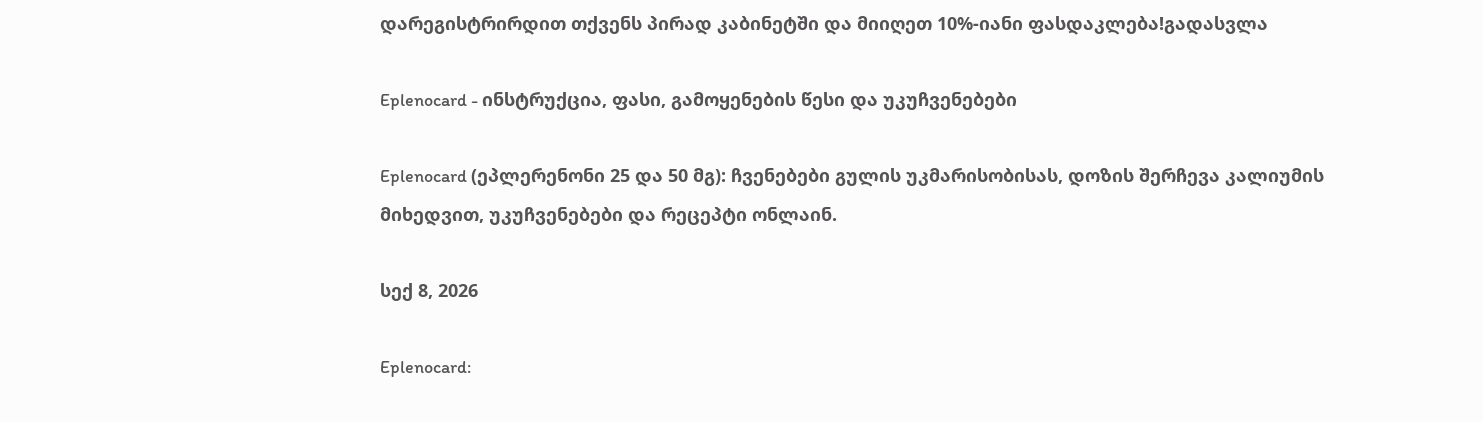დარეგისტრირდით თქვენს პირად კაბინეტში და მიიღეთ 10%-იანი ფასდაკლება!გადასვლა

Eplenocard - ინსტრუქცია, ფასი, გამოყენების წესი და უკუჩვენებები

Eplenocard (ეპლერენონი 25 და 50 მგ): ჩვენებები გულის უკმარისობისას, დოზის შერჩევა კალიუმის მიხედვით, უკუჩვენებები და რეცეპტი ონლაინ.

სექ 8, 2026

Eplenocard: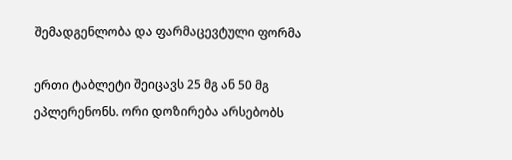შემადგენლობა და ფარმაცევტული ფორმა

ერთი ტაბლეტი შეიცავს 25 მგ ან 50 მგ ეპლერენონს. ორი დოზირება არსებობს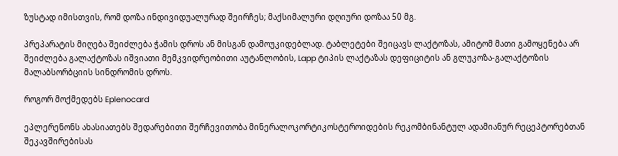ზუსტად იმისთვის, რომ დოზა ინდივიდუალურად შეირჩეს; მაქსიმალური დღიური დოზაა 50 მგ.

პრეპარატის მიღება შეიძლება ჭამის დროს ან მისგან დამოუკიდებლად. ტაბლეტები შეიცავს ლაქტოზას, ამიტომ მათი გამოყენება არ შეიძლება გალაქტოზას იშვიათი მემკვიდრეობითი აუტანლობის, Lapp ტიპის ლაქტაზას დეფიციტის ან გლუკოზა-გალაქტოზის მალაბსორბციის სინდრომის დროს.

როგორ მოქმედებს Eplenocard

ეპლერენონს ახასიათებს შედარებითი შერჩევითობა მინერალოკორტიკოსტეროიდების რეკომბინანტულ ადამიანურ რეცეპტორებთან შეკავშირებისას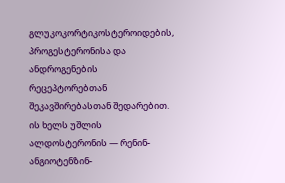გლუკოკორტიკოსტეროიდების, პროგესტერონისა და ანდროგენების რეცეპტორებთან შეკავშირებასთან შედარებით. ის ხელს უშლის ალდოსტერონის — რენინ-ანგიოტენზინ-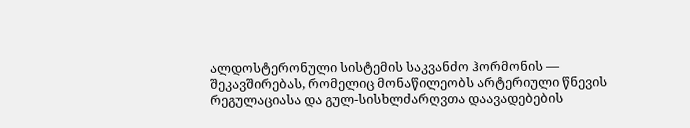ალდოსტერონული სისტემის საკვანძო ჰორმონის — შეკავშირებას, რომელიც მონაწილეობს არტერიული წნევის რეგულაციასა და გულ-სისხლძარღვთა დაავადებების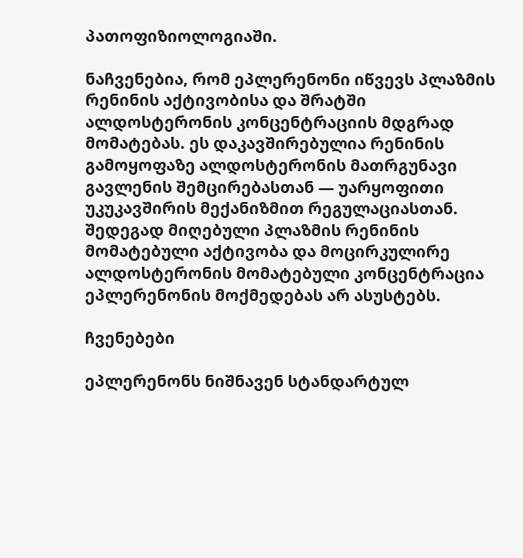პათოფიზიოლოგიაში.

ნაჩვენებია, რომ ეპლერენონი იწვევს პლაზმის რენინის აქტივობისა და შრატში ალდოსტერონის კონცენტრაციის მდგრად მომატებას. ეს დაკავშირებულია რენინის გამოყოფაზე ალდოსტერონის მათრგუნავი გავლენის შემცირებასთან — უარყოფითი უკუკავშირის მექანიზმით რეგულაციასთან. შედეგად მიღებული პლაზმის რენინის მომატებული აქტივობა და მოცირკულირე ალდოსტერონის მომატებული კონცენტრაცია ეპლერენონის მოქმედებას არ ასუსტებს.

ჩვენებები

ეპლერენონს ნიშნავენ სტანდარტულ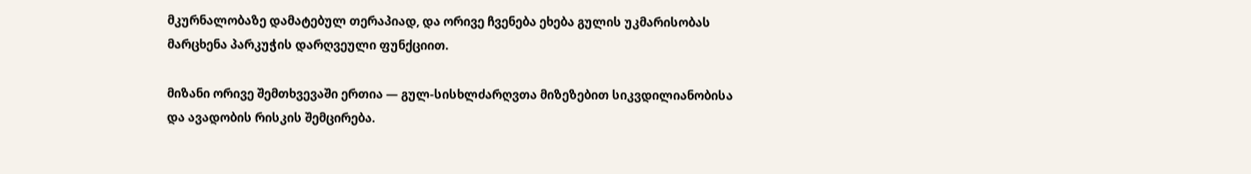მკურნალობაზე დამატებულ თერაპიად, და ორივე ჩვენება ეხება გულის უკმარისობას მარცხენა პარკუჭის დარღვეული ფუნქციით.

მიზანი ორივე შემთხვევაში ერთია — გულ-სისხლძარღვთა მიზეზებით სიკვდილიანობისა და ავადობის რისკის შემცირება.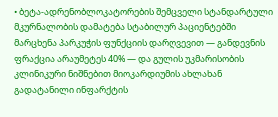• ბეტა-ადრენობლოკატორების შემცველი სტანდარტული მკურნალობის დამატება სტაბილურ პაციენტებში მარცხენა პარკუჭის ფუნქციის დარღვევით — განდევნის ფრაქცია არაუმეტეს 40% — და გულის უკმარისობის კლინიკური ნიშნებით მიოკარდიუმის ახლახან გადატანილი ინფარქტის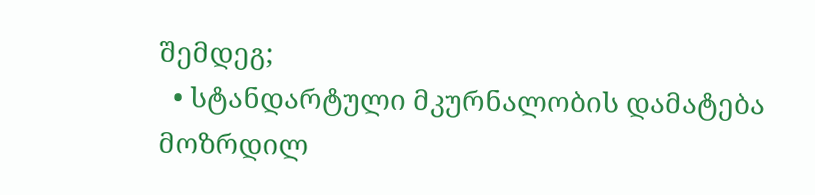შემდეგ;
  • სტანდარტული მკურნალობის დამატება მოზრდილ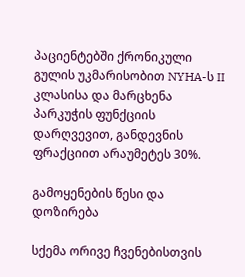პაციენტებში ქრონიკული გულის უკმარისობით NYHA-ს II კლასისა და მარცხენა პარკუჭის ფუნქციის დარღვევით, განდევნის ფრაქციით არაუმეტეს 30%.

გამოყენების წესი და დოზირება

სქემა ორივე ჩვენებისთვის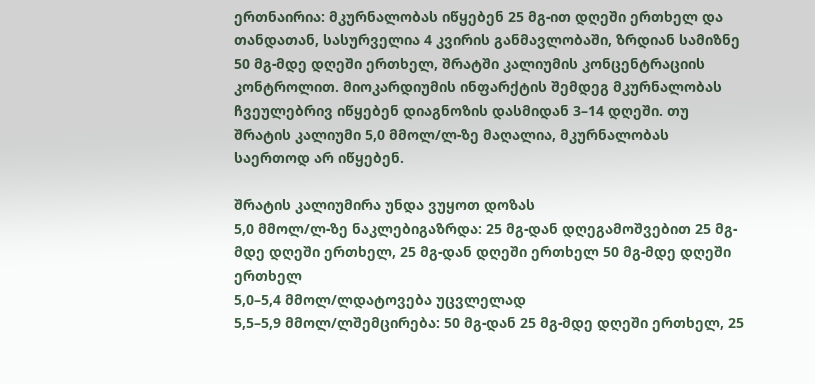ერთნაირია: მკურნალობას იწყებენ 25 მგ-ით დღეში ერთხელ და თანდათან, სასურველია 4 კვირის განმავლობაში, ზრდიან სამიზნე 50 მგ-მდე დღეში ერთხელ, შრატში კალიუმის კონცენტრაციის კონტროლით. მიოკარდიუმის ინფარქტის შემდეგ მკურნალობას ჩვეულებრივ იწყებენ დიაგნოზის დასმიდან 3–14 დღეში. თუ შრატის კალიუმი 5,0 მმოლ/ლ-ზე მაღალია, მკურნალობას საერთოდ არ იწყებენ.

შრატის კალიუმირა უნდა ვუყოთ დოზას
5,0 მმოლ/ლ-ზე ნაკლებიგაზრდა: 25 მგ-დან დღეგამოშვებით 25 მგ-მდე დღეში ერთხელ, 25 მგ-დან დღეში ერთხელ 50 მგ-მდე დღეში ერთხელ
5,0–5,4 მმოლ/ლდატოვება უცვლელად
5,5–5,9 მმოლ/ლშემცირება: 50 მგ-დან 25 მგ-მდე დღეში ერთხელ, 25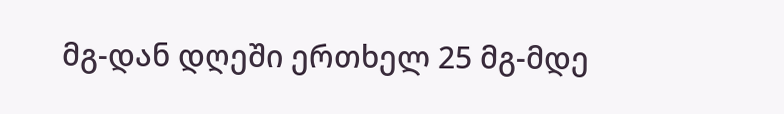მგ-დან დღეში ერთხელ 25 მგ-მდე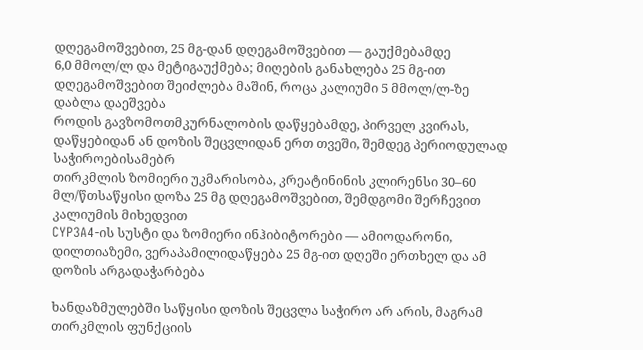დღეგამოშვებით, 25 მგ-დან დღეგამოშვებით — გაუქმებამდე
6,0 მმოლ/ლ და მეტიგაუქმება; მიღების განახლება 25 მგ-ით დღეგამოშვებით შეიძლება მაშინ, როცა კალიუმი 5 მმოლ/ლ-ზე დაბლა დაეშვება
როდის გავზომოთმკურნალობის დაწყებამდე, პირველ კვირას, დაწყებიდან ან დოზის შეცვლიდან ერთ თვეში, შემდეგ პერიოდულად საჭიროებისამებრ
თირკმლის ზომიერი უკმარისობა, კრეატინინის კლირენსი 30–60 მლ/წთსაწყისი დოზა 25 მგ დღეგამოშვებით, შემდგომი შერჩევით კალიუმის მიხედვით
CYP3A4-ის სუსტი და ზომიერი ინჰიბიტორები — ამიოდარონი, დილთიაზემი, ვერაპამილიდაწყება 25 მგ-ით დღეში ერთხელ და ამ დოზის არგადაჭარბება

ხანდაზმულებში საწყისი დოზის შეცვლა საჭირო არ არის, მაგრამ თირკმლის ფუნქციის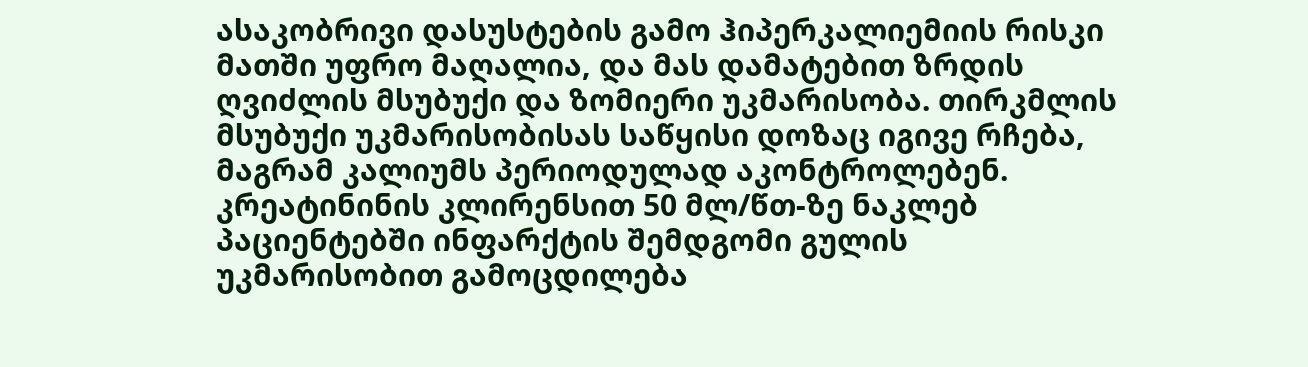ასაკობრივი დასუსტების გამო ჰიპერკალიემიის რისკი მათში უფრო მაღალია, და მას დამატებით ზრდის ღვიძლის მსუბუქი და ზომიერი უკმარისობა. თირკმლის მსუბუქი უკმარისობისას საწყისი დოზაც იგივე რჩება, მაგრამ კალიუმს პერიოდულად აკონტროლებენ. კრეატინინის კლირენსით 50 მლ/წთ-ზე ნაკლებ პაციენტებში ინფარქტის შემდგომი გულის უკმარისობით გამოცდილება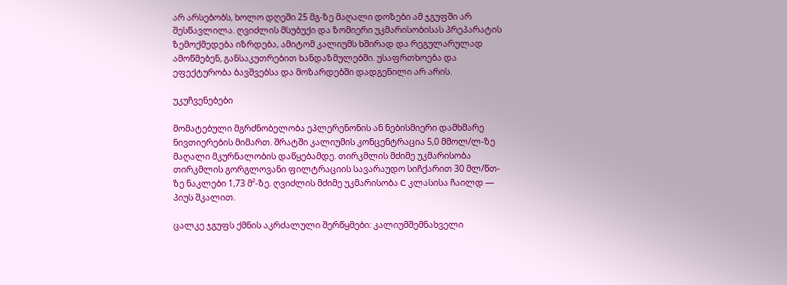არ არსებობს, ხოლო დღეში 25 მგ-ზე მაღალი დოზები ამ ჯგუფში არ შესწავლილა. ღვიძლის მსუბუქი და ზომიერი უკმარისობისას პრეპარატის ზემოქმედება იზრდება, ამიტომ კალიუმს ხშირად და რეგულარულად ამოწმებენ, განსაკუთრებით ხანდაზმულებში. უსაფრთხოება და ეფექტურობა ბავშვებსა და მოზარდებში დადგენილი არ არის.

უკუჩვენებები

მომატებული მგრძნობელობა ეპლერენონის ან ნებისმიერი დამხმარე ნივთიერების მიმართ. შრატში კალიუმის კონცენტრაცია 5,0 მმოლ/ლ-ზე მაღალი მკურნალობის დაწყებამდე. თირკმლის მძიმე უკმარისობა თირკმლის გორგლოვანი ფილტრაციის სავარაუდო სიჩქარით 30 მლ/წთ-ზე ნაკლები 1,73 მ²-ზე. ღვიძლის მძიმე უკმარისობა C კლასისა ჩაილდ — პიუს შკალით.

ცალკე ჯგუფს ქმნის აკრძალული შერწყმები: კალიუმშემნახველი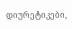დიურეტიკები,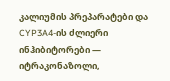კალიუმის პრეპარატები და CYP3A4-ის ძლიერი ინჰიბიტორები — იტრაკონაზოლი,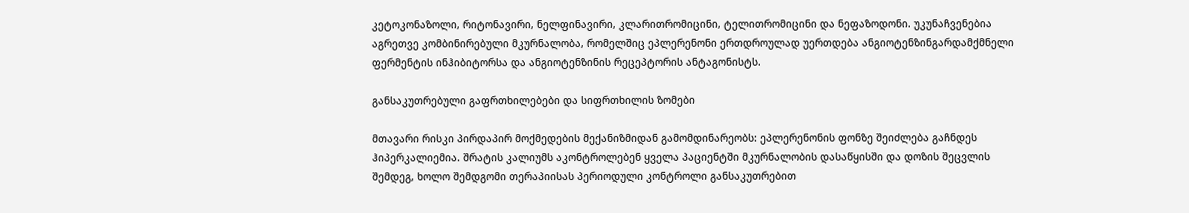კეტოკონაზოლი, რიტონავირი, ნელფინავირი, კლარითრომიცინი, ტელითრომიცინი და ნეფაზოდონი. უკუნაჩვენებია აგრეთვე კომბინირებული მკურნალობა, რომელშიც ეპლერენონი ერთდროულად უერთდება ანგიოტენზინგარდამქმნელი ფერმენტის ინჰიბიტორსა და ანგიოტენზინის რეცეპტორის ანტაგონისტს.

განსაკუთრებული გაფრთხილებები და სიფრთხილის ზომები

მთავარი რისკი პირდაპირ მოქმედების მექანიზმიდან გამომდინარეობს: ეპლერენონის ფონზე შეიძლება გაჩნდეს ჰიპერკალიემია. შრატის კალიუმს აკონტროლებენ ყველა პაციენტში მკურნალობის დასაწყისში და დოზის შეცვლის შემდეგ, ხოლო შემდგომი თერაპიისას პერიოდული კონტროლი განსაკუთრებით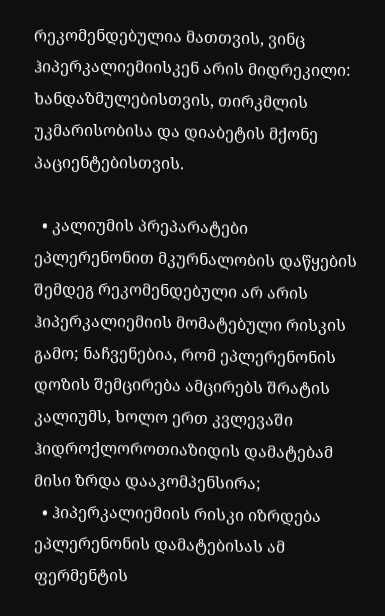რეკომენდებულია მათთვის, ვინც ჰიპერკალიემიისკენ არის მიდრეკილი: ხანდაზმულებისთვის, თირკმლის უკმარისობისა და დიაბეტის მქონე პაციენტებისთვის.

  • კალიუმის პრეპარატები ეპლერენონით მკურნალობის დაწყების შემდეგ რეკომენდებული არ არის ჰიპერკალიემიის მომატებული რისკის გამო; ნაჩვენებია, რომ ეპლერენონის დოზის შემცირება ამცირებს შრატის კალიუმს, ხოლო ერთ კვლევაში ჰიდროქლოროთიაზიდის დამატებამ მისი ზრდა დააკომპენსირა;
  • ჰიპერკალიემიის რისკი იზრდება ეპლერენონის დამატებისას ამ ფერმენტის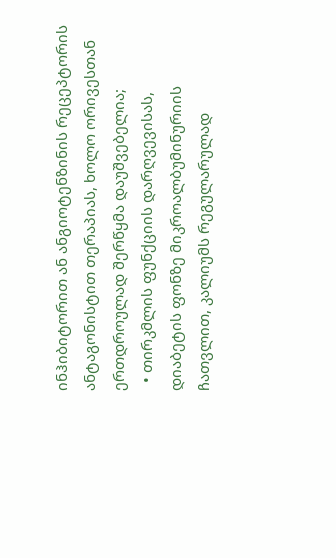ინჰიბიტორით ან ანგიოტენზინის რეცეპტორის ანტაგონისტით თერაპიას, ხოლო ორივესთან ერთდროულად შერწყმა დაუშვებელია;
  • თირკმლის ფუნქციის დარღვევისას, დიაბეტის ფონზე მიკროალბუმინურიის ჩათვლით, კალიუმს რეგულარულად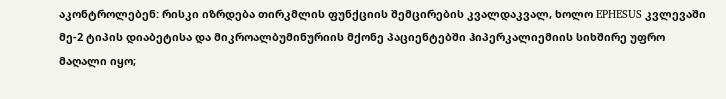აკონტროლებენ: რისკი იზრდება თირკმლის ფუნქციის შემცირების კვალდაკვალ, ხოლო EPHESUS კვლევაში მე-2 ტიპის დიაბეტისა და მიკროალბუმინურიის მქონე პაციენტებში ჰიპერკალიემიის სიხშირე უფრო მაღალი იყო;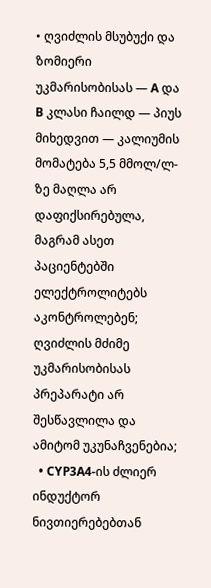• ღვიძლის მსუბუქი და ზომიერი უკმარისობისას — A და B კლასი ჩაილდ — პიუს მიხედვით — კალიუმის მომატება 5,5 მმოლ/ლ-ზე მაღლა არ დაფიქსირებულა, მაგრამ ასეთ პაციენტებში ელექტროლიტებს აკონტროლებენ; ღვიძლის მძიმე უკმარისობისას პრეპარატი არ შესწავლილა და ამიტომ უკუნაჩვენებია;
  • CYP3A4-ის ძლიერ ინდუქტორ ნივთიერებებთან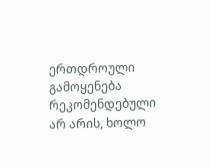ერთდროული გამოყენება რეკომენდებული არ არის, ხოლო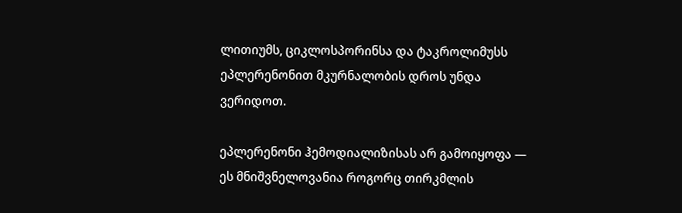ლითიუმს, ციკლოსპორინსა და ტაკროლიმუსს ეპლერენონით მკურნალობის დროს უნდა ვერიდოთ.

ეპლერენონი ჰემოდიალიზისას არ გამოიყოფა — ეს მნიშვნელოვანია როგორც თირკმლის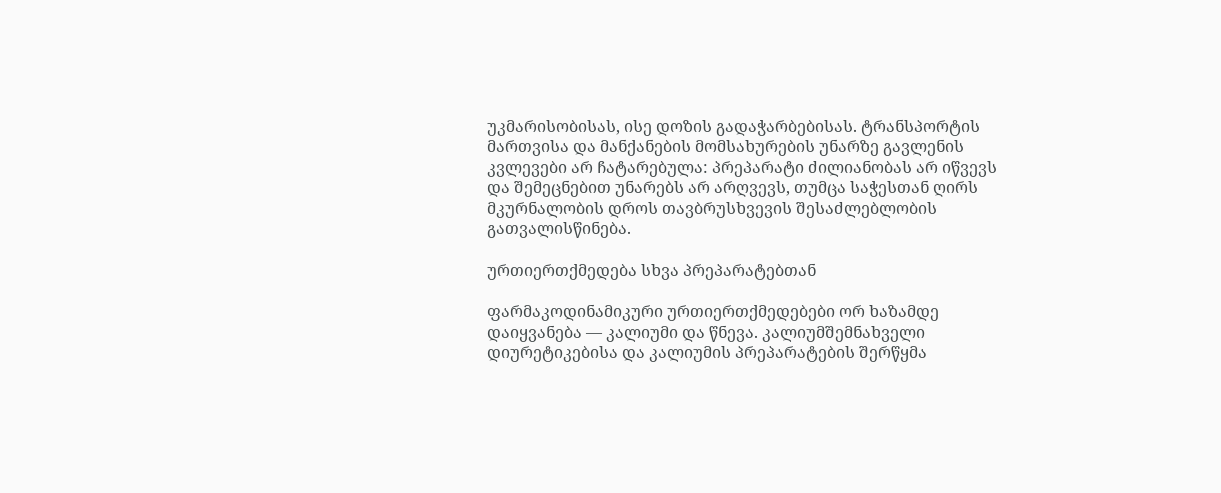უკმარისობისას, ისე დოზის გადაჭარბებისას. ტრანსპორტის მართვისა და მანქანების მომსახურების უნარზე გავლენის კვლევები არ ჩატარებულა: პრეპარატი ძილიანობას არ იწვევს და შემეცნებით უნარებს არ არღვევს, თუმცა საჭესთან ღირს მკურნალობის დროს თავბრუსხვევის შესაძლებლობის გათვალისწინება.

ურთიერთქმედება სხვა პრეპარატებთან

ფარმაკოდინამიკური ურთიერთქმედებები ორ ხაზამდე დაიყვანება — კალიუმი და წნევა. კალიუმშემნახველი დიურეტიკებისა და კალიუმის პრეპარატების შერწყმა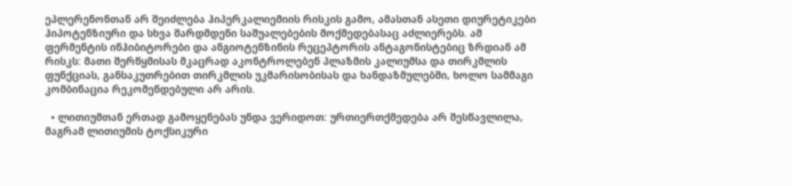ეპლერენონთან არ შეიძლება ჰიპერკალიემიის რისკის გამო, ამასთან ასეთი დიურეტიკები ჰიპოტენზიური და სხვა შარდმდენი საშუალებების მოქმედებასაც აძლიერებს. ამ ფერმენტის ინჰიბიტორები და ანგიოტენზინის რეცეპტორის ანტაგონისტებიც ზრდიან ამ რისკს: მათი შერწყმისას მკაცრად აკონტროლებენ პლაზმის კალიუმსა და თირკმლის ფუნქციას, განსაკუთრებით თირკმლის უკმარისობისას და ხანდაზმულებში, ხოლო სამმაგი კომბინაცია რეკომენდებული არ არის.

  • ლითიუმთან ერთად გამოყენებას უნდა ვერიდოთ: ურთიერთქმედება არ შესწავლილა, მაგრამ ლითიუმის ტოქსიკური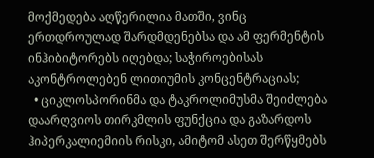მოქმედება აღწერილია მათში, ვინც ერთდროულად შარდმდენებსა და ამ ფერმენტის ინჰიბიტორებს იღებდა; საჭიროებისას აკონტროლებენ ლითიუმის კონცენტრაციას;
  • ციკლოსპორინმა და ტაკროლიმუსმა შეიძლება დაარღვიოს თირკმლის ფუნქცია და გაზარდოს ჰიპერკალიემიის რისკი, ამიტომ ასეთ შერწყმებს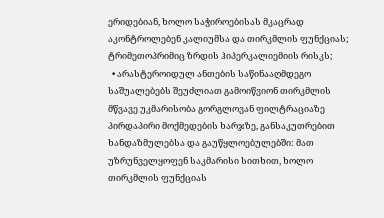ერიდებიან, ხოლო საჭიროებისას მკაცრად აკონტროლებენ კალიუმსა და თირკმლის ფუნქციას; ტრიმეთოპრიმიც ზრდის ჰიპერკალიემიის რისკს;
  • არასტეროიდულ ანთების საწინააღმდეგო საშუალებებს შეუძლიათ გამოიწვიონ თირკმლის მწვავე უკმარისობა გორგლოვან ფილტრაციაზე პირდაპირი მოქმედების ხარჯზე, განსაკუთრებით ხანდაზმულებსა და გაუწყლოებულებში: მათ უზრუნველყოფენ საკმარისი სითხით, ხოლო თირკმლის ფუნქციას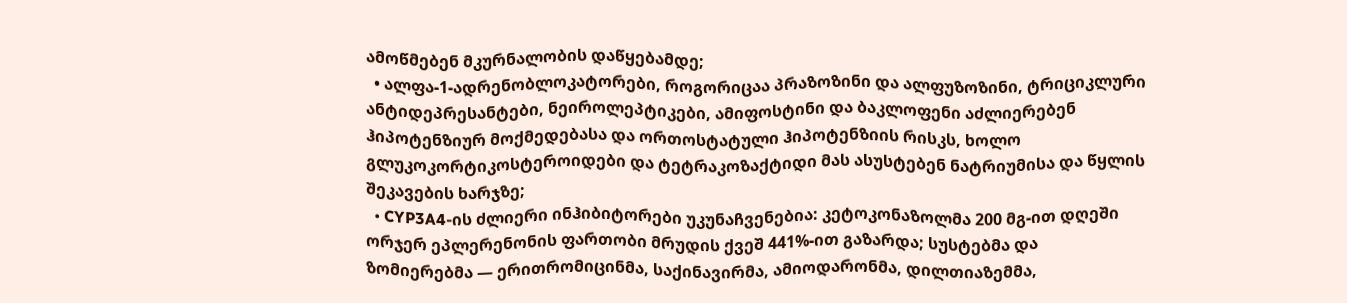ამოწმებენ მკურნალობის დაწყებამდე;
  • ალფა-1-ადრენობლოკატორები, როგორიცაა პრაზოზინი და ალფუზოზინი, ტრიციკლური ანტიდეპრესანტები, ნეიროლეპტიკები, ამიფოსტინი და ბაკლოფენი აძლიერებენ ჰიპოტენზიურ მოქმედებასა და ორთოსტატული ჰიპოტენზიის რისკს, ხოლო გლუკოკორტიკოსტეროიდები და ტეტრაკოზაქტიდი მას ასუსტებენ ნატრიუმისა და წყლის შეკავების ხარჯზე;
  • CYP3A4-ის ძლიერი ინჰიბიტორები უკუნაჩვენებია: კეტოკონაზოლმა 200 მგ-ით დღეში ორჯერ ეპლერენონის ფართობი მრუდის ქვეშ 441%-ით გაზარდა; სუსტებმა და ზომიერებმა — ერითრომიცინმა, საქინავირმა, ამიოდარონმა, დილთიაზემმა,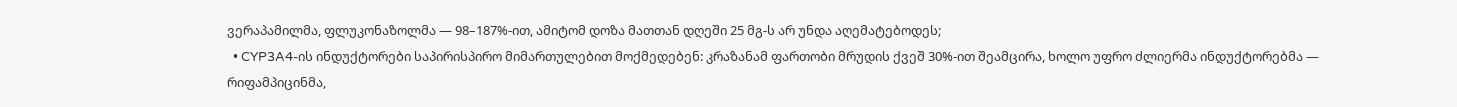ვერაპამილმა, ფლუკონაზოლმა — 98–187%-ით, ამიტომ დოზა მათთან დღეში 25 მგ-ს არ უნდა აღემატებოდეს;
  • CYP3A4-ის ინდუქტორები საპირისპირო მიმართულებით მოქმედებენ: კრაზანამ ფართობი მრუდის ქვეშ 30%-ით შეამცირა, ხოლო უფრო ძლიერმა ინდუქტორებმა — რიფამპიცინმა,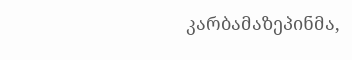კარბამაზეპინმა,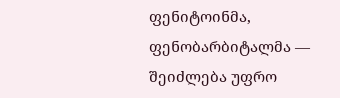ფენიტოინმა, ფენობარბიტალმა — შეიძლება უფრო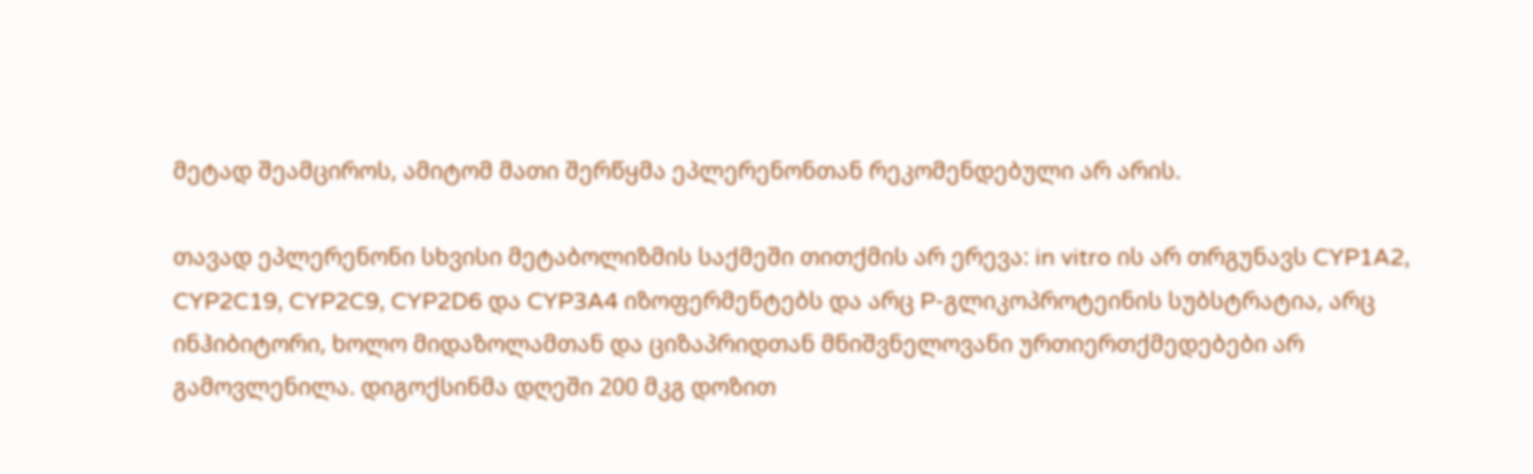მეტად შეამციროს, ამიტომ მათი შერწყმა ეპლერენონთან რეკომენდებული არ არის.

თავად ეპლერენონი სხვისი მეტაბოლიზმის საქმეში თითქმის არ ერევა: in vitro ის არ თრგუნავს CYP1A2, CYP2C19, CYP2C9, CYP2D6 და CYP3A4 იზოფერმენტებს და არც P-გლიკოპროტეინის სუბსტრატია, არც ინჰიბიტორი, ხოლო მიდაზოლამთან და ციზაპრიდთან მნიშვნელოვანი ურთიერთქმედებები არ გამოვლენილა. დიგოქსინმა დღეში 200 მკგ დოზით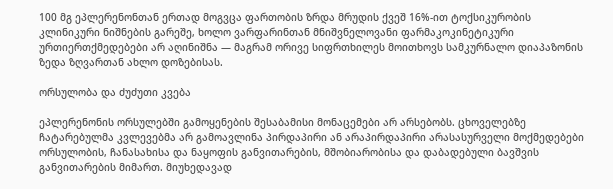100 მგ ეპლერენონთან ერთად მოგვცა ფართობის ზრდა მრუდის ქვეშ 16%-ით ტოქსიკურობის კლინიკური ნიშნების გარეშე, ხოლო ვარფარინთან მნიშვნელოვანი ფარმაკოკინეტიკური ურთიერთქმედებები არ აღინიშნა — მაგრამ ორივე სიფრთხილეს მოითხოვს სამკურნალო დიაპაზონის ზედა ზღვართან ახლო დოზებისას.

ორსულობა და ძუძუთი კვება

ეპლერენონის ორსულებში გამოყენების შესაბამისი მონაცემები არ არსებობს. ცხოველებზე ჩატარებულმა კვლევებმა არ გამოავლინა პირდაპირი ან არაპირდაპირი არასასურველი მოქმედებები ორსულობის, ჩანასახისა და ნაყოფის განვითარების, მშობიარობისა და დაბადებული ბავშვის განვითარების მიმართ. მიუხედავად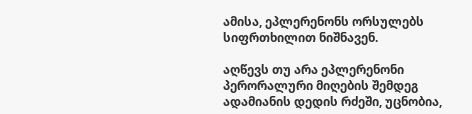ამისა, ეპლერენონს ორსულებს სიფრთხილით ნიშნავენ.

აღწევს თუ არა ეპლერენონი პერორალური მიღების შემდეგ ადამიანის დედის რძეში, უცნობია,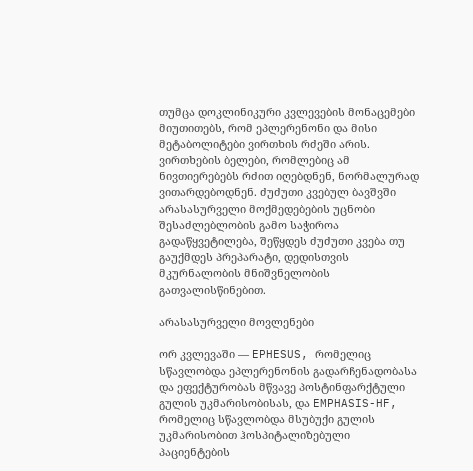თუმცა დოკლინიკური კვლევების მონაცემები მიუთითებს, რომ ეპლერენონი და მისი მეტაბოლიტები ვირთხის რძეში არის. ვირთხების ბელები, რომლებიც ამ ნივთიერებებს რძით იღებდნენ, ნორმალურად ვითარდებოდნენ. ძუძუთი კვებულ ბავშვში არასასურველი მოქმედებების უცნობი შესაძლებლობის გამო საჭიროა გადაწყვეტილება, შეწყდეს ძუძუთი კვება თუ გაუქმდეს პრეპარატი, დედისთვის მკურნალობის მნიშვნელობის გათვალისწინებით.

არასასურველი მოვლენები

ორ კვლევაში — EPHESUS, რომელიც სწავლობდა ეპლერენონის გადარჩენადობასა და ეფექტურობას მწვავე პოსტინფარქტული გულის უკმარისობისას, და EMPHASIS-HF, რომელიც სწავლობდა მსუბუქი გულის უკმარისობით ჰოსპიტალიზებული პაციენტების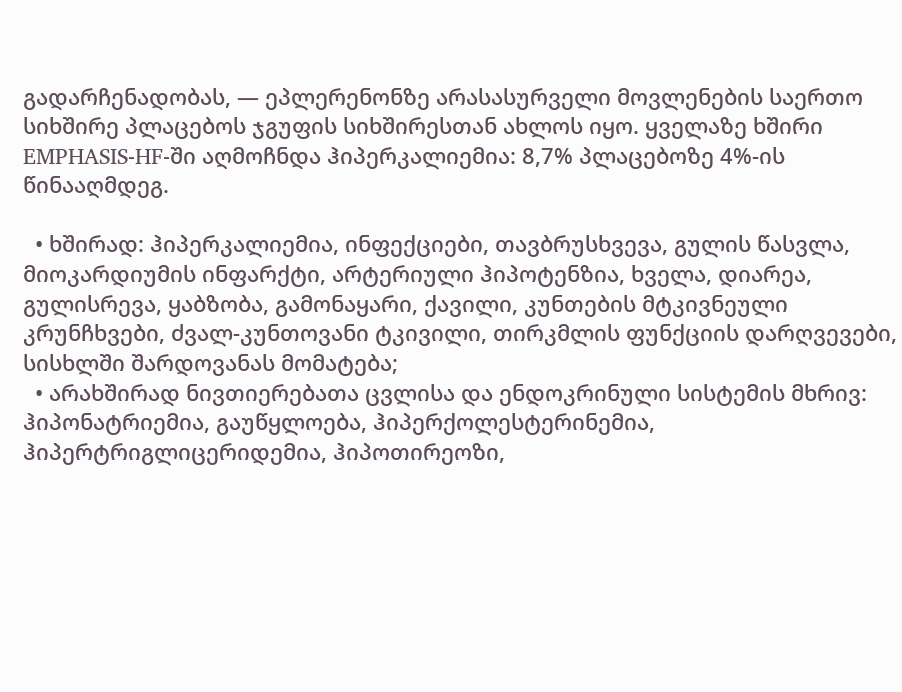გადარჩენადობას, — ეპლერენონზე არასასურველი მოვლენების საერთო სიხშირე პლაცებოს ჯგუფის სიხშირესთან ახლოს იყო. ყველაზე ხშირი EMPHASIS-HF-ში აღმოჩნდა ჰიპერკალიემია: 8,7% პლაცებოზე 4%-ის წინააღმდეგ.

  • ხშირად: ჰიპერკალიემია, ინფექციები, თავბრუსხვევა, გულის წასვლა, მიოკარდიუმის ინფარქტი, არტერიული ჰიპოტენზია, ხველა, დიარეა, გულისრევა, ყაბზობა, გამონაყარი, ქავილი, კუნთების მტკივნეული კრუნჩხვები, ძვალ-კუნთოვანი ტკივილი, თირკმლის ფუნქციის დარღვევები, სისხლში შარდოვანას მომატება;
  • არახშირად ნივთიერებათა ცვლისა და ენდოკრინული სისტემის მხრივ: ჰიპონატრიემია, გაუწყლოება, ჰიპერქოლესტერინემია, ჰიპერტრიგლიცერიდემია, ჰიპოთირეოზი,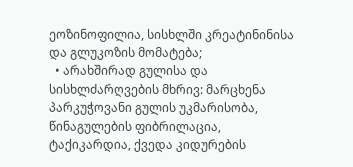ეოზინოფილია, სისხლში კრეატინინისა და გლუკოზის მომატება;
  • არახშირად გულისა და სისხლძარღვების მხრივ: მარცხენა პარკუჭოვანი გულის უკმარისობა, წინაგულების ფიბრილაცია, ტაქიკარდია, ქვედა კიდურების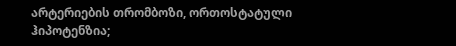არტერიების თრომბოზი, ორთოსტატული ჰიპოტენზია;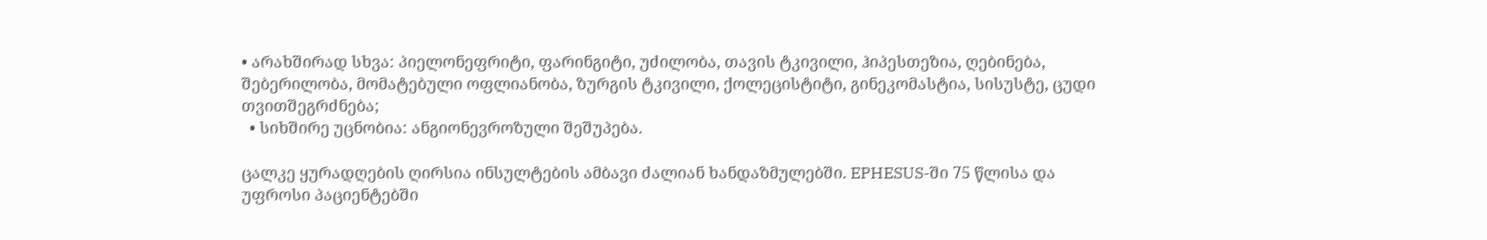• არახშირად სხვა: პიელონეფრიტი, ფარინგიტი, უძილობა, თავის ტკივილი, ჰიპესთეზია, ღებინება, შებერილობა, მომატებული ოფლიანობა, ზურგის ტკივილი, ქოლეცისტიტი, გინეკომასტია, სისუსტე, ცუდი თვითშეგრძნება;
  • სიხშირე უცნობია: ანგიონევროზული შეშუპება.

ცალკე ყურადღების ღირსია ინსულტების ამბავი ძალიან ხანდაზმულებში. EPHESUS-ში 75 წლისა და უფროსი პაციენტებში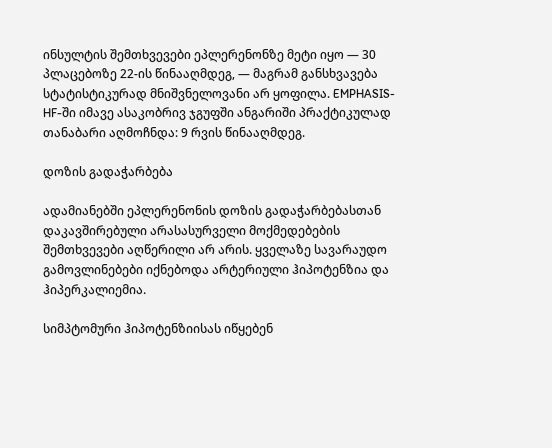ინსულტის შემთხვევები ეპლერენონზე მეტი იყო — 30 პლაცებოზე 22-ის წინააღმდეგ, — მაგრამ განსხვავება სტატისტიკურად მნიშვნელოვანი არ ყოფილა. EMPHASIS-HF-ში იმავე ასაკობრივ ჯგუფში ანგარიში პრაქტიკულად თანაბარი აღმოჩნდა: 9 რვის წინააღმდეგ.

დოზის გადაჭარბება

ადამიანებში ეპლერენონის დოზის გადაჭარბებასთან დაკავშირებული არასასურველი მოქმედებების შემთხვევები აღწერილი არ არის. ყველაზე სავარაუდო გამოვლინებები იქნებოდა არტერიული ჰიპოტენზია და ჰიპერკალიემია.

სიმპტომური ჰიპოტენზიისას იწყებენ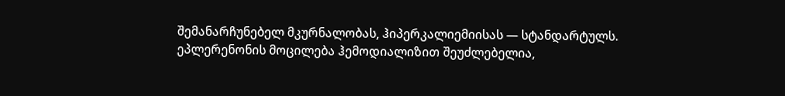შემანარჩუნებელ მკურნალობას, ჰიპერკალიემიისას — სტანდარტულს. ეპლერენონის მოცილება ჰემოდიალიზით შეუძლებელია,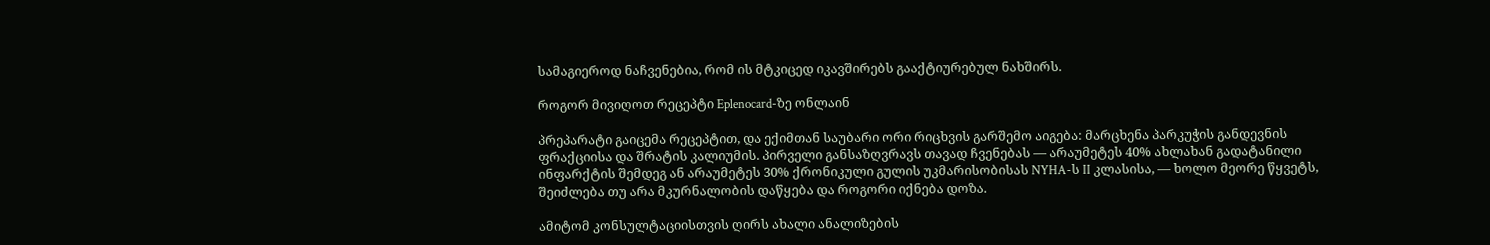სამაგიეროდ ნაჩვენებია, რომ ის მტკიცედ იკავშირებს გააქტიურებულ ნახშირს.

როგორ მივიღოთ რეცეპტი Eplenocard-ზე ონლაინ

პრეპარატი გაიცემა რეცეპტით, და ექიმთან საუბარი ორი რიცხვის გარშემო აიგება: მარცხენა პარკუჭის განდევნის ფრაქციისა და შრატის კალიუმის. პირველი განსაზღვრავს თავად ჩვენებას — არაუმეტეს 40% ახლახან გადატანილი ინფარქტის შემდეგ ან არაუმეტეს 30% ქრონიკული გულის უკმარისობისას NYHA-ს II კლასისა, — ხოლო მეორე წყვეტს, შეიძლება თუ არა მკურნალობის დაწყება და როგორი იქნება დოზა.

ამიტომ კონსულტაციისთვის ღირს ახალი ანალიზების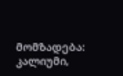მომზადება: კალიუმი,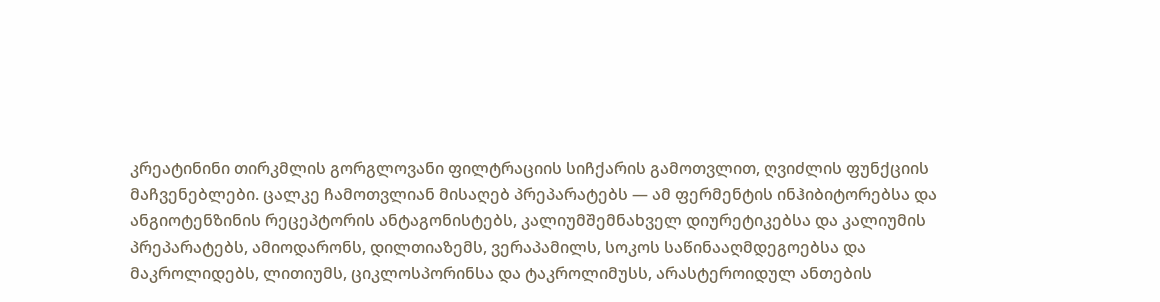კრეატინინი თირკმლის გორგლოვანი ფილტრაციის სიჩქარის გამოთვლით, ღვიძლის ფუნქციის მაჩვენებლები. ცალკე ჩამოთვლიან მისაღებ პრეპარატებს — ამ ფერმენტის ინჰიბიტორებსა და ანგიოტენზინის რეცეპტორის ანტაგონისტებს, კალიუმშემნახველ დიურეტიკებსა და კალიუმის პრეპარატებს, ამიოდარონს, დილთიაზემს, ვერაპამილს, სოკოს საწინააღმდეგოებსა და მაკროლიდებს, ლითიუმს, ციკლოსპორინსა და ტაკროლიმუსს, არასტეროიდულ ანთების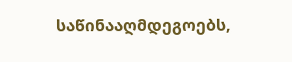საწინააღმდეგოებს,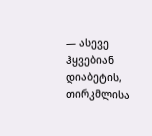— ასევე ჰყვებიან დიაბეტის, თირკმლისა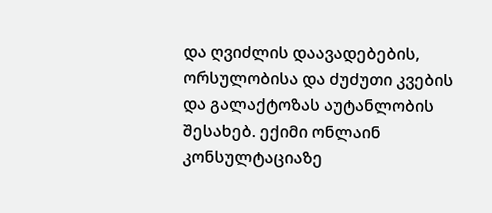და ღვიძლის დაავადებების, ორსულობისა და ძუძუთი კვების და გალაქტოზას აუტანლობის შესახებ. ექიმი ონლაინ კონსულტაციაზე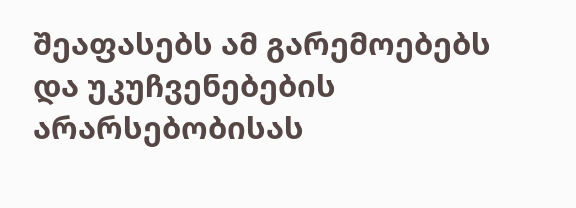შეაფასებს ამ გარემოებებს და უკუჩვენებების არარსებობისას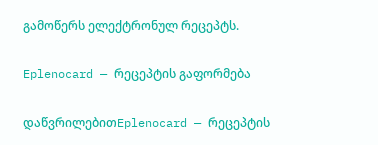გამოწერს ელექტრონულ რეცეპტს.

Eplenocard — რეცეპტის გაფორმება

დაწვრილებითEplenocard — რეცეპტის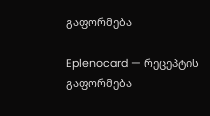გაფორმება

Eplenocard — რეცეპტის გაფორმება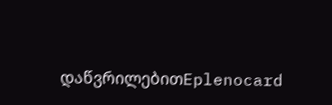დაწვრილებითEplenocard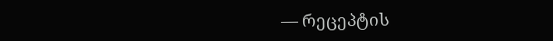— რეცეპტის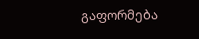გაფორმება